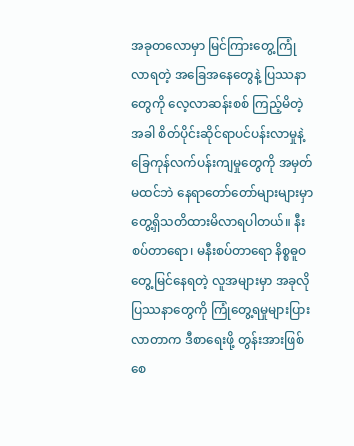အခုတလောမှာ မြင်ကြားတွေ့ကြုံလာရတဲ့ အခြေအနေတွေနဲ့ ပြဿနာတွေကို လေ့လာဆန်းစစ် ကြည့်မိတဲ့အခါ စိတ်ပိုင်းဆိုင်ရာပင်ပန်းလာမှုနဲ့ ခြေကုန်လက်ပန်းကျမှုတွေကို အမှတ်မထင်ဘဲ နေရာတော်တော်များများမှာ တွေ့ရှိသတိထားမိလာရပါတယ်။ နီးစပ်တာရော၊ မနီးစပ်တာရော နိစ္စဓူဝတွေ့မြင်နေရတဲ့ လူအများမှာ အခုလိုပြဿနာတွေကို ကြုံတွေ့ရမှုများပြားလာတာက ဒီစာရေးဖို့ တွန်းအားဖြစ်စေ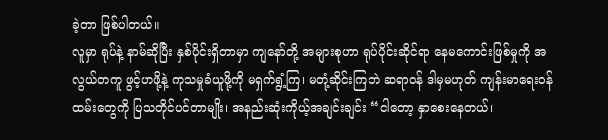ခဲ့တာ ဖြစ်ပါတယ်။
လူမှာ ရုပ်နဲ့ နာမ်ဆိုပြီး နှစ်ပိုင်းရှိတာမှာ ကျနော်တို့ အများစုဟာ ရုပ်ပိုင်းဆိုင်ရာ နေမကောင်းဖြစ်မှုကို အလွယ်တကူ ဖွင့်ဟဖို့နဲ့ ကုသမှုခံယူဖို့ကို မရှက်ရွံ့ကြ၊ မတုံ့ဆိုင်းကြဘဲ ဆရာဝန် ဒါမှမဟုတ် ကျန်းမာရေးဝန်ထမ်းတွေကို ပြသတိုင်ပင်တာမျိုး၊ အနည်းဆုံးကိုယ့်အချင်းချင်း “ငါတော့ နှာစေးနေတယ်၊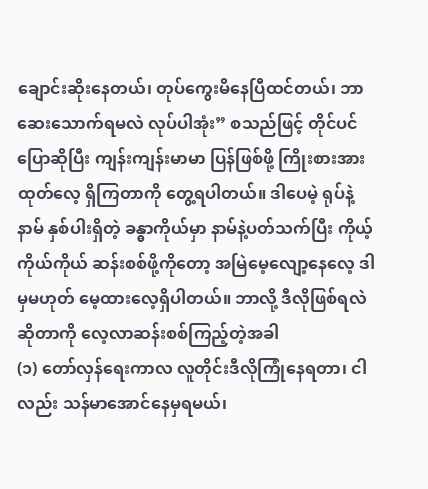ချောင်းဆိုးနေတယ်၊ တုပ်ကွေးမိနေပြီထင်တယ်၊ ဘာဆေးသောက်ရမလဲ လုပ်ပါအုံး” စသည်ဖြင့် တိုင်ပင်ပြောဆိုပြီး ကျန်းကျန်းမာမာ ပြန်ဖြစ်ဖို့ ကြိုးစားအားထုတ်လေ့ ရှိကြတာကို တွေ့ရပါတယ်။ ဒါပေမဲ့ ရုပ်နဲ့ နာမ် နှစ်ပါးရှိတဲ့ ခန္ဓာကိုယ်မှာ နာမ်နဲ့ပတ်သက်ပြီး ကိုယ့်ကိုယ်ကိုယ် ဆန်းစစ်ဖို့ကိုတော့ အမြဲမေ့လျော့နေလေ့ ဒါမှမဟုတ် မေ့ထားလေ့ရှိပါတယ်။ ဘာလို့ ဒီလိုဖြစ်ရလဲဆိုတာကို လေ့လာဆန်းစစ်ကြည့်တဲ့အခါ
(၁) တော်လှန်ရေးကာလ လူတိုင်းဒီလိုကြုံနေရတာ၊ ငါလည်း သန်မာအောင်နေမှရမယ်၊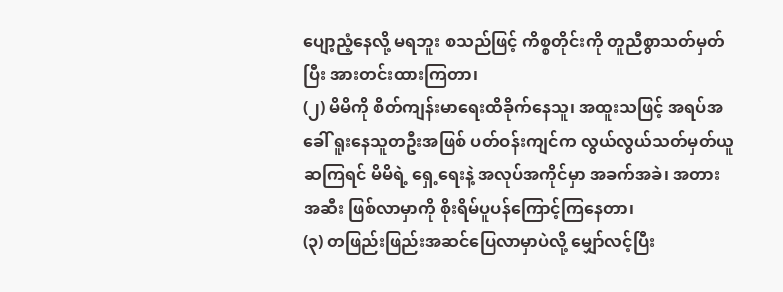ပျော့ညံ့နေလို့ မရဘူး စသည်ဖြင့် ကိစ္စတိုင်းကို တူညီစွာသတ်မှတ်ပြီး အားတင်းထားကြတာ၊
(၂) မိမိကို စိတ်ကျန်းမာရေးထိခိုက်နေသူ၊ အထူးသဖြင့် အရပ်အခေါ် ရူးနေသူတဦးအဖြစ် ပတ်ဝန်းကျင်က လွယ်လွယ်သတ်မှတ်ယူဆကြရင် မိမိရဲ့ ရှေ့ရေးနဲ့ အလုပ်အကိုင်မှာ အခက်အခဲ၊ အတားအဆီး ဖြစ်လာမှာကို စိုးရိမ်ပူပန်ကြောင့်ကြနေတာ၊
(၃) တဖြည်းဖြည်းအဆင်ပြေလာမှာပဲလို့ မျှော်လင့်ပြီး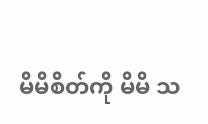မိမိစိတ်ကို မိမိ သ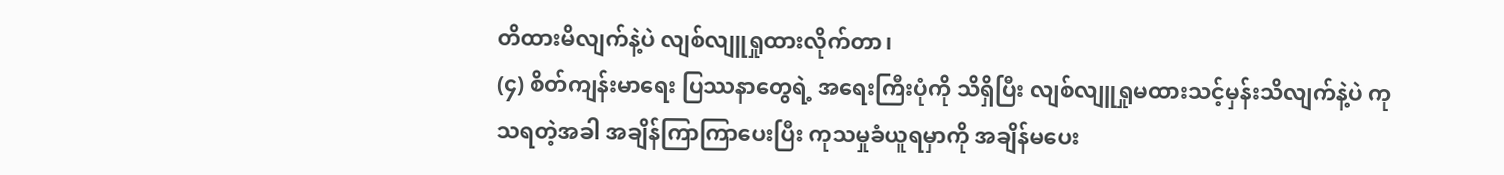တိထားမိလျက်နဲ့ပဲ လျစ်လျူရှုထားလိုက်တာ၊
(၄) စိတ်ကျန်းမာရေး ပြဿနာတွေရဲ့ အရေးကြီးပုံကို သိရှိပြီး လျစ်လျူရှုမထားသင့်မှန်းသိလျက်နဲ့ပဲ ကုသရတဲ့အခါ အချိန်ကြာကြာပေးပြီး ကုသမှုခံယူရမှာကို အချိန်မပေး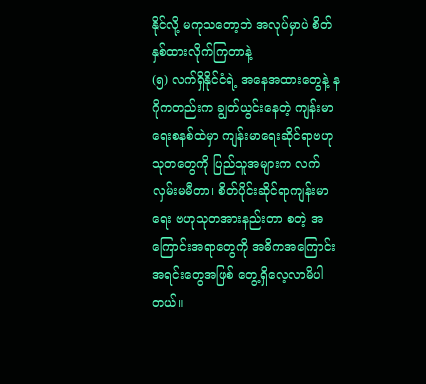နိုင်လို့ မကုသတော့ဘဲ အလုပ်မှာပဲ စိတ်နှစ်ထားလိုက်ကြတာနဲ့
(၅) လက်ရှိနိုင်ငံရဲ့ အနေအထားတွေနဲ့ နဂိုကတည်းက ချွတ်ယွင်းနေတဲ့ ကျန်းမာရေးစနစ်ထဲမှာ ကျန်းမာရေးဆိုင်ရာဗဟုသုတတွေကို ပြည်သူအများက လက်လှမ်းမမီတာ၊ စိတ်ပိုင်းဆိုင်ရာကျန်းမာရေး ဗဟုသုတအားနည်းတာ စတဲ့ အကြောင်းအရာတွေကို အဓိကအကြောင်းအရင်းတွေအဖြစ် တွေ့ရှိလေ့လာမိပါတယ်။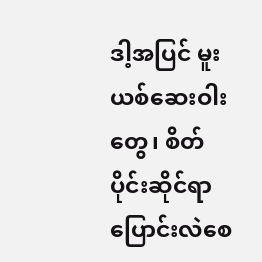ဒါ့အပြင် မူးယစ်ဆေးဝါးတွေ၊ စိတ်ပိုင်းဆိုင်ရာပြောင်းလဲစေ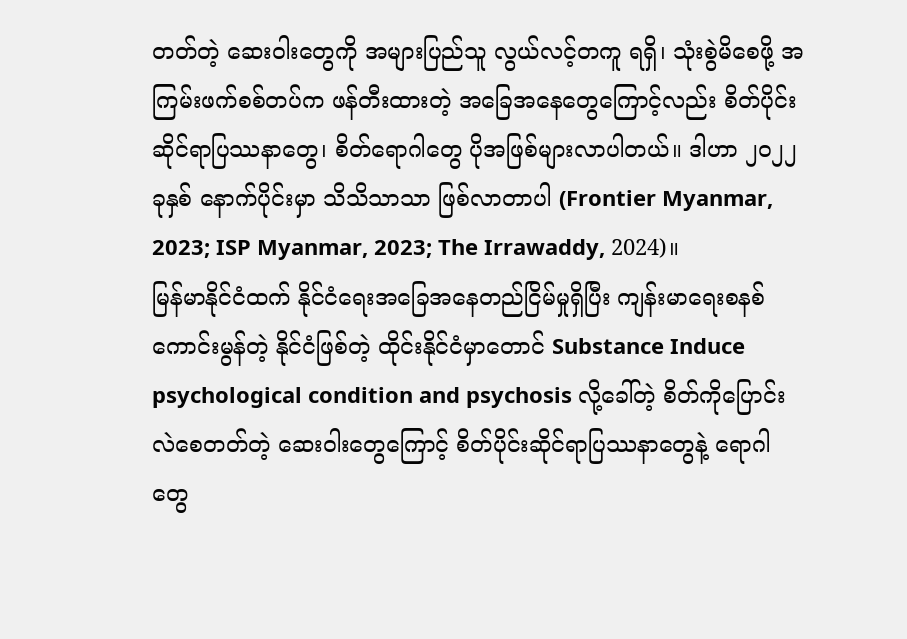တတ်တဲ့ ဆေးဝါးတွေကို အများပြည်သူ လွယ်လင့်တကူ ရရှိ၊ သုံးစွဲမိစေဖို့ အကြမ်းဖက်စစ်တပ်က ဖန်တီးထားတဲ့ အခြေအနေတွေကြောင့်လည်း စိတ်ပိုင်းဆိုင်ရာပြဿနာတွေ၊ စိတ်ရောဂါတွေ ပိုအဖြစ်များလာပါတယ်။ ဒါဟာ ၂၀၂၂ ခုနှစ် နောက်ပိုင်းမှာ သိသိသာသာ ဖြစ်လာတာပါ (Frontier Myanmar, 2023; ISP Myanmar, 2023; The Irrawaddy, 2024)။
မြန်မာနိုင်ငံထက် နိုင်ငံရေးအခြေအနေတည်ငြိမ်မှုရှိပြီး ကျန်းမာရေးစနစ်ကောင်းမွန်တဲ့ နိုင်ငံဖြစ်တဲ့ ထိုင်းနိုင်ငံမှာတောင် Substance Induce psychological condition and psychosis လို့ခေါ်တဲ့ စိတ်ကိုပြောင်းလဲစေတတ်တဲ့ ဆေးဝါးတွေကြောင့် စိတ်ပိုင်းဆိုင်ရာပြဿနာတွေနဲ့ ရောဂါတွေ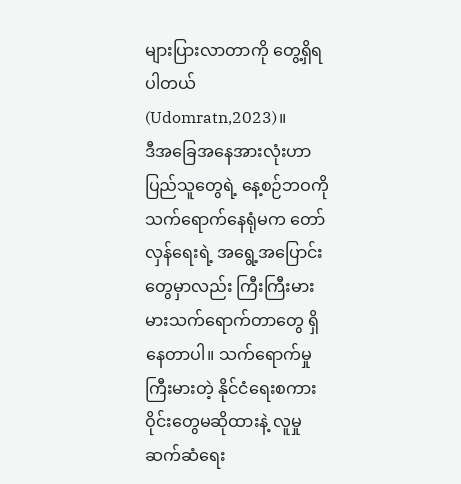များပြားလာတာကို တွေ့ရှိရပါတယ် (Udomratn,2023)။
ဒီအခြေအနေအားလုံးဟာ ပြည်သူတွေရဲ့ နေ့စဉ်ဘဝကို သက်ရောက်နေရုံမက တော်လှန်ရေးရဲ့ အရွေ့အပြောင်းတွေမှာလည်း ကြီးကြီးမားမားသက်ရောက်တာတွေ ရှိနေတာပါ။ သက်ရောက်မှုကြီးမားတဲ့ နိုင်ငံရေးစကားဝိုင်းတွေမဆိုထားနဲ့ လူမှုဆက်ဆံရေး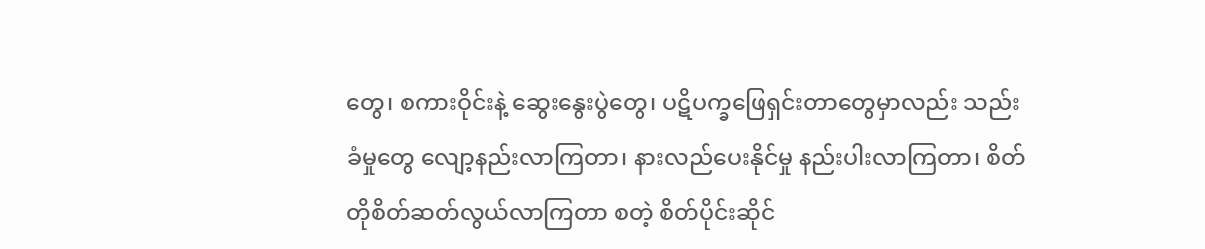တွေ၊ စကားဝိုင်းနဲ့ ဆွေးနွေးပွဲတွေ၊ ပဋိပက္ခဖြေရှင်းတာတွေမှာလည်း သည်းခံမှုတွေ လျော့နည်းလာကြတာ၊ နားလည်ပေးနိုင်မှု နည်းပါးလာကြတာ၊ စိတ်တိုစိတ်ဆတ်လွယ်လာကြတာ စတဲ့ စိတ်ပိုင်းဆိုင်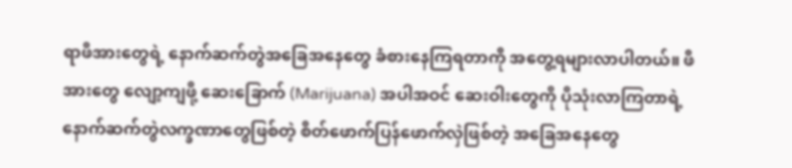ရာဖိအားတွေရဲ့ နောက်ဆက်တွဲအခြေအနေတွေ ခံစားနေကြရတာကို အတွေ့ရများလာပါတယ်။ ဖိအားတွေ လျော့ကျဖို့ ဆေးခြောက် (Marijuana) အပါအဝင် ဆေးဝါးတွေကို ပိုသုံးလာကြတာရဲ့ နောက်ဆက်တွဲလက္ခဏာတွေဖြစ်တဲ့ စိတ်ဖောက်ပြန်ဖောက်လှဲဖြစ်တဲ့ အခြေအနေတွေ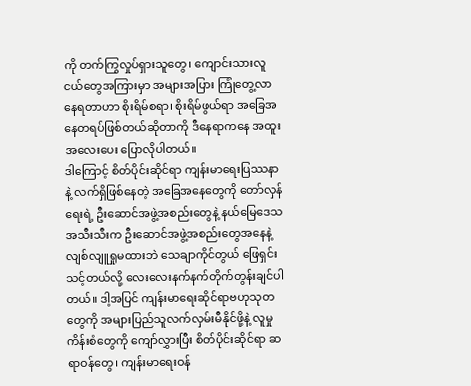ကို တက်ကြွလှုပ်ရှားသူတွေ၊ ကျောင်းသားလူငယ်တွေအကြားမှာ အများအပြား ကြုံတွေ့လာနေရတာဟာ စိုးရိမ်စရာ၊ စိုးရိမ်ဖွယ်ရာ အခြေအနေတရပ်ဖြစ်တယ်ဆိုတာကို ဒီနေရာကနေ အထူးအလေးပေး ပြောလိုပါတယ်။
ဒါကြောင့် စိတ်ပိုင်းဆိုင်ရာ ကျန်းမာရေးပြဿနာနဲ့ လက်ရှိဖြစ်နေတဲ့ အခြေအနေတွေကို တော်လှန်ရေးရဲ့ ဦးဆောင်အဖွဲ့အစည်းတွေနဲ့ နယ်မြေဒေသအသီးသီးက ဦးဆောင်အဖွဲ့အစည်းတွေအနေနဲ့ လျစ်လျူရှုမထားဘဲ သေချာကိုင်တွယ် ဖြေရှင်းသင့်တယ်လို့ လေးလေးနက်နက်တိုက်တွန်းချင်ပါတယ်။ ဒါ့အပြင် ကျန်းမာရေးဆိုင်ရာဗဟုသုတတွေကို အများပြည်သူလက်လှမ်းမီနိုင်ဖို့နဲ့ လူမှုကိန်းစံတွေကို ကျော်လွှားပြီး စိတ်ပိုင်းဆိုင်ရာ ဆရာဝန်တွေ၊ ကျန်းမာရေးဝန်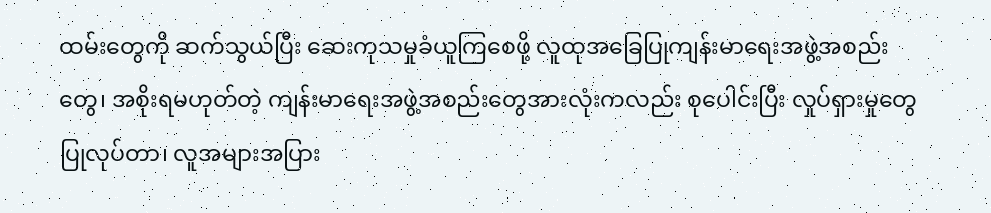ထမ်းတွေကို ဆက်သွယ်ပြီး ဆေးကုသမှုခံယူကြစေဖို့ လူထုအခြေပြုကျန်းမာရေးအဖွဲ့အစည်းတွေ၊ အစိုးရမဟုတ်တဲ့ ကျန်းမာရေးအဖွဲ့အစည်းတွေအားလုံးကလည်း စုပေါင်းပြီး လှုပ်ရှားမှုတွေ ပြုလုပ်တာ၊ လူအများအပြား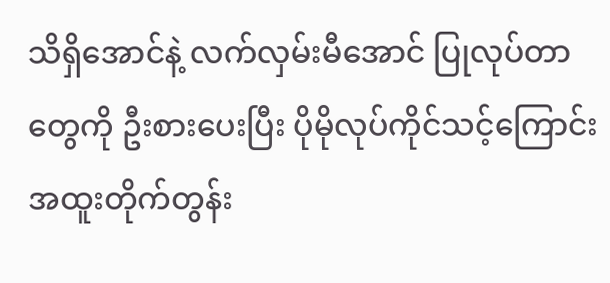သိရှိအောင်နဲ့ လက်လှမ်းမီအောင် ပြုလုပ်တာတွေကို ဦးစားပေးပြီး ပိုမိုလုပ်ကိုင်သင့်ကြောင်း အထူးတိုက်တွန်း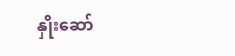နှိုးဆော်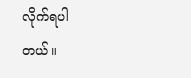လိုက်ရပါတယ်။